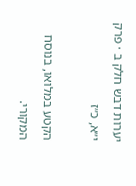יערות דבש חלק ב · פרק י״א, כ״ז

הקטע במלואו, בנוסח המקורי.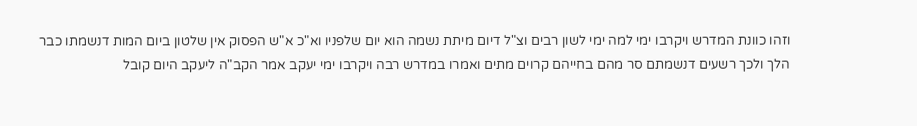וזהו כוונת המדרש ויקרבו ימי למה ימי לשון רבים וצ"ל דיום מיתת נשמה הוא יום שלפניו וא"כ א"ש הפסוק אין שלטון ביום המות דנשמתו כבר הלך ולכך רשעים דנשמתם סר מהם בחייהם קרוים מתים ואמרו במדרש רבה ויקרבו ימי יעקב אמר הקב"ה ליעקב היום קובל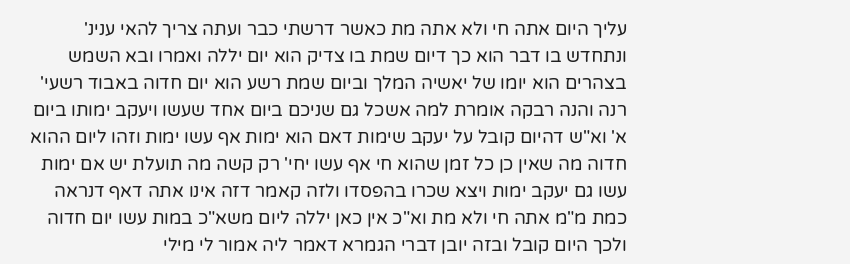עליך היום אתה חי ולא אתה מת כאשר דרשתי כבר ועתה צריך להאי ענינ' ונתחדש בו דבר הוא כך דיום שמת בו צדיק הוא יום יללה ואמרו ובא השמש בצהרים הוא יומו של יאשיה המלך וביום שמת רשע הוא יום חדוה באבוד רשעי' רנה והנה רבקה אומרת למה אשכל גם שניכם ביום אחד שעשו ויעקב ימותו ביום א' וא"ש דהיום קובל על יעקב שימות דאם הוא ימות אף עשו ימות וזהו ליום ההוא חדוה מה שאין כן כל זמן שהוא חי אף עשו יחי' רק קשה מה תועלת יש אם ימות עשו גם יעקב ימות ויצא שכרו בהפסדו ולזה קאמר דזה אינו אתה דאף דנראה כמת מ"מ אתה חי ולא מת וא"כ אין כאן יללה ליום משא"כ במות עשו יום חדוה ולכך היום קובל ובזה יובן דברי הגמרא דאמר ליה אמור לי מילי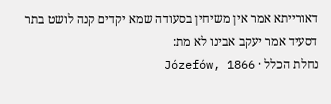דאורייתא אמר אין משיחין בסעודה שמא יקדים קנה לושט בתר דסעיד אמר יעקב אבינו לא מת:
נחלת הכלל · Józefów, 1866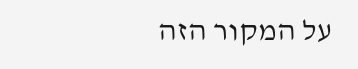על המקור הזה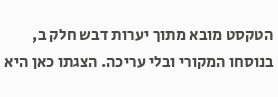הטקסט מובא מתוך יערות דבש חלק ב, בנוסחו המקורי ובלי עריכה. הצגתו כאן היא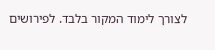לצורך לימוד המקור בלבד. לפירושים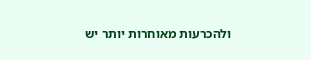ולהכרעות מאוחרות יותר יש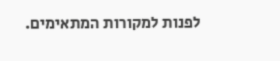לפנות למקורות המתאימים.